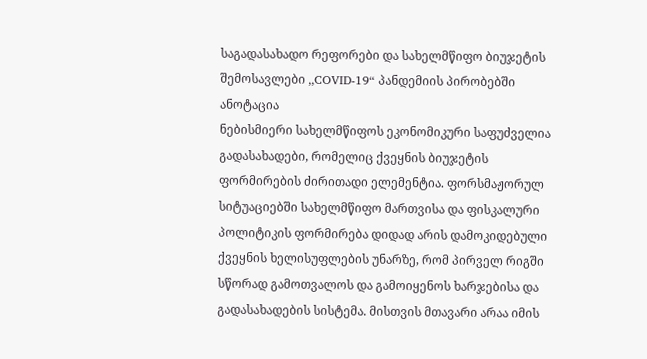საგადასახადო რეფორები და სახელმწიფო ბიუჯეტის შემოსავლები ,,COVID-19“ პანდემიის პირობებში
ანოტაცია
ნებისმიერი სახელმწიფოს ეკონომიკური საფუძველია გადასახადები, რომელიც ქვეყნის ბიუჯეტის ფორმირების ძირითადი ელემენტია. ფორსმაჟორულ სიტუაციებში სახელმწიფო მართვისა და ფისკალური პოლიტიკის ფორმირება დიდად არის დამოკიდებული ქვეყნის ხელისუფლების უნარზე, რომ პირველ რიგში სწორად გამოთვალოს და გამოიყენოს ხარჯებისა და გადასახადების სისტემა. მისთვის მთავარი არაა იმის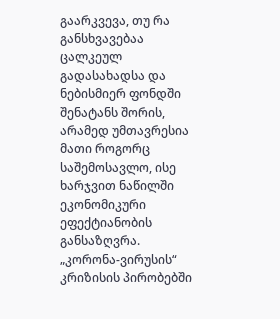გაარკვევა, თუ რა განსხვავებაა ცალკეულ გადასახადსა და ნებისმიერ ფონდში შენატანს შორის, არამედ უმთავრესია მათი როგორც საშემოსავლო, ისე ხარჯვით ნაწილში ეკონომიკური ეფექტიანობის განსაზღვრა.
„კორონა-ვირუსის“ კრიზისის პირობებში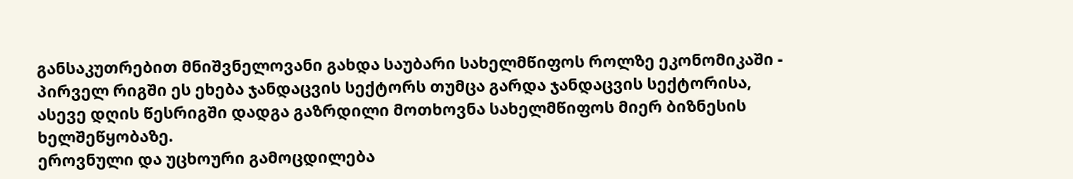განსაკუთრებით მნიშვნელოვანი გახდა საუბარი სახელმწიფოს როლზე ეკონომიკაში - პირველ რიგში ეს ეხება ჯანდაცვის სექტორს თუმცა გარდა ჯანდაცვის სექტორისა, ასევე დღის წესრიგში დადგა გაზრდილი მოთხოვნა სახელმწიფოს მიერ ბიზნესის ხელშეწყობაზე.
ეროვნული და უცხოური გამოცდილება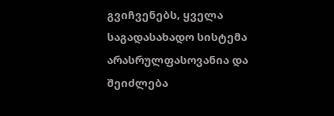გვიჩვენებს, ყველა საგადასახადო სისტემა არასრულფასოვანია და შეიძლება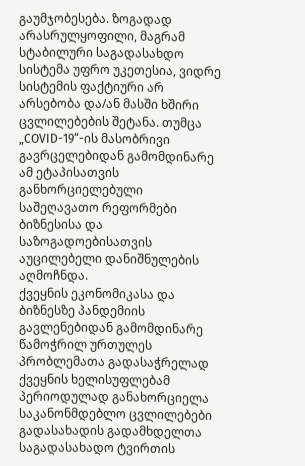გაუმჯობესება. ზოგადად არასრულყოფილი, მაგრამ სტაბილური საგადასახდო სისტემა უფრო უკეთესია, ვიდრე სისტემის ფაქტიური არ არსებობა და/ან მასში ხშირი ცვლილებების შეტანა. თუმცა „COVID-19“-ის მასობრივი გავრცელებიდან გამომდინარე ამ ეტაპისათვის განხორციელებული საშეღავათო რეფორმები ბიზნესისა და საზოგადოებისათვის აუცილებელი დანიშნულების აღმოჩნდა.
ქვეყნის ეკონომიკასა და ბიზნესზე პანდემიის გავლენებიდან გამომდინარე წამოჭრილ ურთულეს პრობლემათა გადასაჭრელად ქვეყნის ხელისუფლებამ პერიოდულად განახორციელა საკანონმდებლო ცვლილებები გადასახადის გადამხდელთა საგადასახადო ტვირთის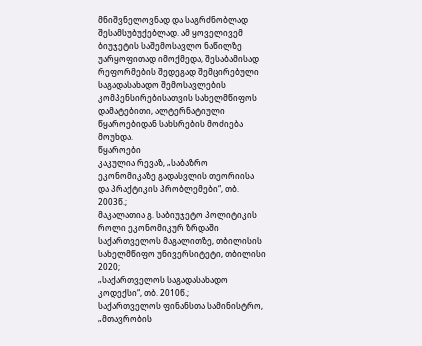მნიშვნელოვნად და საგრძნობლად შესამსუბუქებლად. ამ ყოველივემ ბიუჯეტის საშემოსავლო ნაწილზე უარყოფითად იმოქმედა, შესაბამისად რეფორმების შედეგად შემცირებული საგადასახადო შემოსავლების კომპენსირებისათვის სახელმწიფოს დამატებითი, ალტერნატიული წყაროებიდან სახსრების მოძიება მოუხდა.
წყაროები
კაკულია რევაზ, „საბაზრო ეკონომიკაზე გადასვლის თეორიისა და პრაქტიკის პრობლემები“, თბ. 2003წ.;
მაკალათია გ. საბიუჯეტო პოლიტიკის როლი ეკონომიკურ ზრდაში საქართველოს მაგალითზე, თბილისის სახელმწიფო უნივერსიტეტი, თბილისი 2020;
„საქართველოს საგადასახადო კოდექსი“, თბ. 2010წ.;
საქართველოს ფინანსთა სამინისტრო, „მთავრობის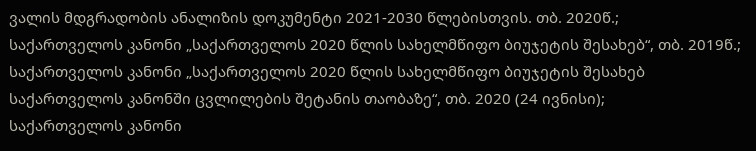ვალის მდგრადობის ანალიზის დოკუმენტი 2021-2030 წლებისთვის. თბ. 2020წ.;
საქართველოს კანონი „საქართველოს 2020 წლის სახელმწიფო ბიუჯეტის შესახებ“, თბ. 2019წ.;
საქართველოს კანონი „საქართველოს 2020 წლის სახელმწიფო ბიუჯეტის შესახებ საქართველოს კანონში ცვლილების შეტანის თაობაზე“, თბ. 2020 (24 ივნისი);
საქართველოს კანონი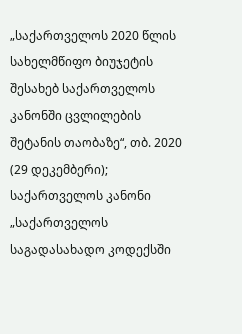„საქართველოს 2020 წლის სახელმწიფო ბიუჯეტის შესახებ საქართველოს კანონში ცვლილების შეტანის თაობაზე“, თბ. 2020 (29 დეკემბერი);
საქართველოს კანონი „საქართველოს საგადასახადო კოდექსში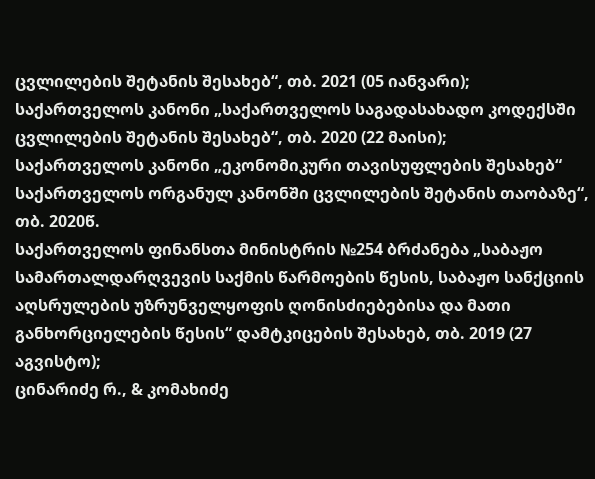ცვლილების შეტანის შესახებ“, თბ. 2021 (05 იანვარი);
საქართველოს კანონი „საქართველოს საგადასახადო კოდექსში ცვლილების შეტანის შესახებ“, თბ. 2020 (22 მაისი);
საქართველოს კანონი „ეკონომიკური თავისუფლების შესახებ“ საქართველოს ორგანულ კანონში ცვლილების შეტანის თაობაზე“, თბ. 2020წ.
საქართველოს ფინანსთა მინისტრის №254 ბრძანება „საბაჟო სამართალდარღვევის საქმის წარმოების წესის, საბაჟო სანქციის აღსრულების უზრუნველყოფის ღონისძიებებისა და მათი განხორციელების წესის“ დამტკიცების შესახებ, თბ. 2019 (27 აგვისტო);
ცინარიძე რ., & კომახიძე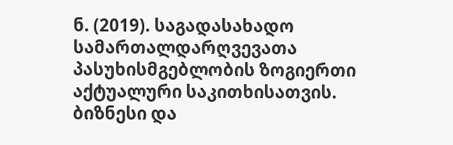ნ. (2019). საგადასახადო სამართალდარღვევათა პასუხისმგებლობის ზოგიერთი აქტუალური საკითხისათვის. ბიზნესი და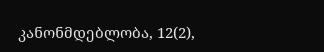კანონმდებლობა, 12(2),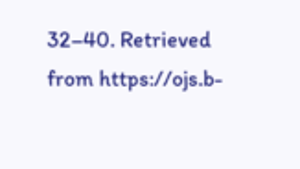32–40. Retrieved from https://ojs.b-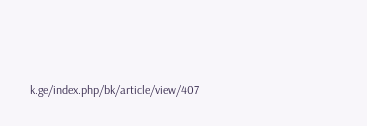k.ge/index.php/bk/article/view/407